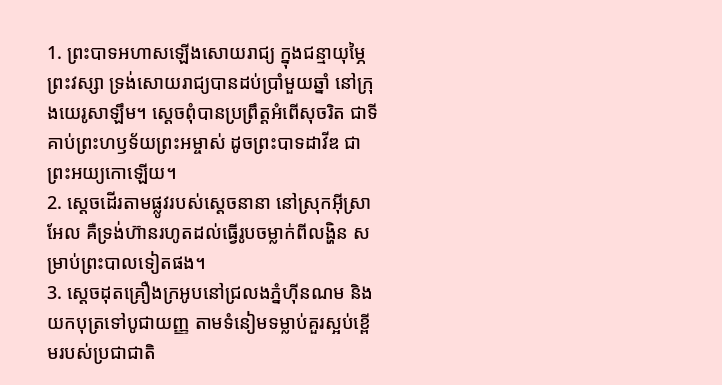1. ព្រះបាទអហាសឡើងសោយរាជ្យ ក្នុងជន្មាយុម្ភៃព្រះវស្សា ទ្រង់សោយរាជ្យបានដប់ប្រាំមួយឆ្នាំ នៅក្រុងយេរូសាឡឹម។ ស្ដេចពុំបានប្រព្រឹត្តអំពើសុចរិត ជាទីគាប់ព្រះហឫទ័យព្រះអម្ចាស់ ដូចព្រះបាទដាវីឌ ជាព្រះអយ្យកោឡើយ។
2. ស្ដេចដើរតាមផ្លូវរបស់ស្ដេចនានា នៅស្រុកអ៊ីស្រាអែល គឺទ្រង់ហ៊ានរហូតដល់ធ្វើរូបចម្លាក់ពីលង្ហិន សម្រាប់ព្រះបាលទៀតផង។
3. ស្ដេចដុតគ្រឿងក្រអូបនៅជ្រលងភ្នំហ៊ីនណម និងយកបុត្រទៅបូជាយញ្ញ តាមទំនៀមទម្លាប់គួរស្អប់ខ្ពើមរបស់ប្រជាជាតិ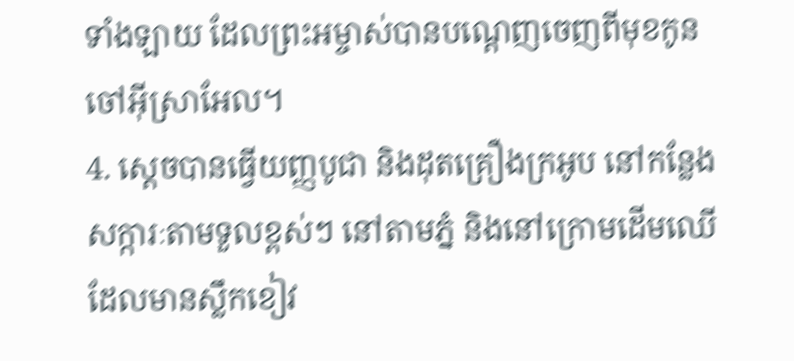ទាំងឡាយ ដែលព្រះអម្ចាស់បានបណ្ដេញចេញពីមុខកូនចៅអ៊ីស្រាអែល។
4. ស្ដេចបានធ្វើយញ្ញបូជា និងដុតគ្រឿងក្រអូប នៅកន្លែងសក្ការៈតាមទួលខ្ពស់ៗ នៅតាមភ្នំ និងនៅក្រោមដើមឈើដែលមានស្លឹកខៀវ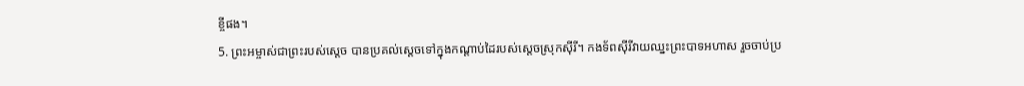ខ្ចីផង។
5. ព្រះអម្ចាស់ជាព្រះរបស់ស្ដេច បានប្រគល់ស្ដេចទៅក្នុងកណ្ដាប់ដៃរបស់ស្ដេចស្រុកស៊ីរី។ កងទ័ពស៊ីរីវាយឈ្នះព្រះបាទអហាស រួចចាប់ប្រ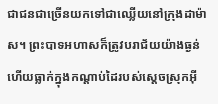ជាជនជាច្រើនយកទៅជាឈ្លើយនៅក្រុងដាម៉ាស។ ព្រះបាទអហាសក៏ត្រូវបរាជ័យយ៉ាងធ្ងន់ ហើយធ្លាក់ក្នុងកណ្ដាប់ដៃរបស់ស្ដេចស្រុកអ៊ី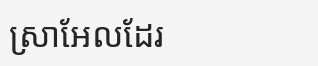ស្រាអែលដែរ